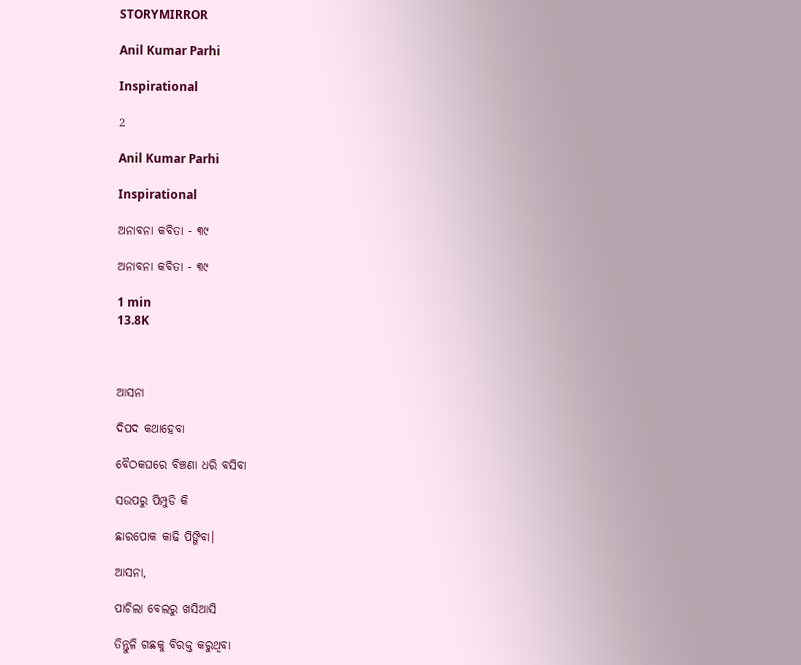STORYMIRROR

Anil Kumar Parhi

Inspirational

2

Anil Kumar Parhi

Inspirational

ଅନାବନା କବିତା - ୩୯

ଅନାବନା କବିତା - ୩୯

1 min
13.8K



ଆସନା

ଦିପଦ କଥାହେବା

ବୈଠକଘରେ ବିଞ୍ଚଣା ଧରି ବସିବା

ସଉପରୁ ପିମ୍ପୁଡି କି

ଛାରପୋକ କାଢି ପିଙ୍ଗିବା।

ଆସନା,

ପାଚିଲା ବେଲରୁ ଖସିଆସି

ତିନ୍ତୁଳି ଗଛକୁ ବିରକ୍ତ କରୁଥିବା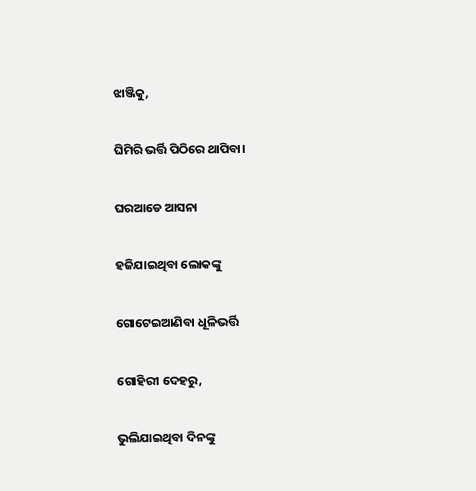ଝାଞ୍ଜିକୁ,

ଘିମିରି ଭର୍ତ୍ତି ପିଠିରେ ଥାପିବା।

ଘରଆଡେ ଆସନା

ହଜିଯାଇଥିବା ଲୋକଙ୍କୁ

ଗୋଟେଇଆଣିବା ଧୂଳିଭର୍ତ୍ତି

ଗୋହିରୀ ଦେହରୁ,

ଭୁଲିଯାଇଥିବା ଦିନଙ୍କୁ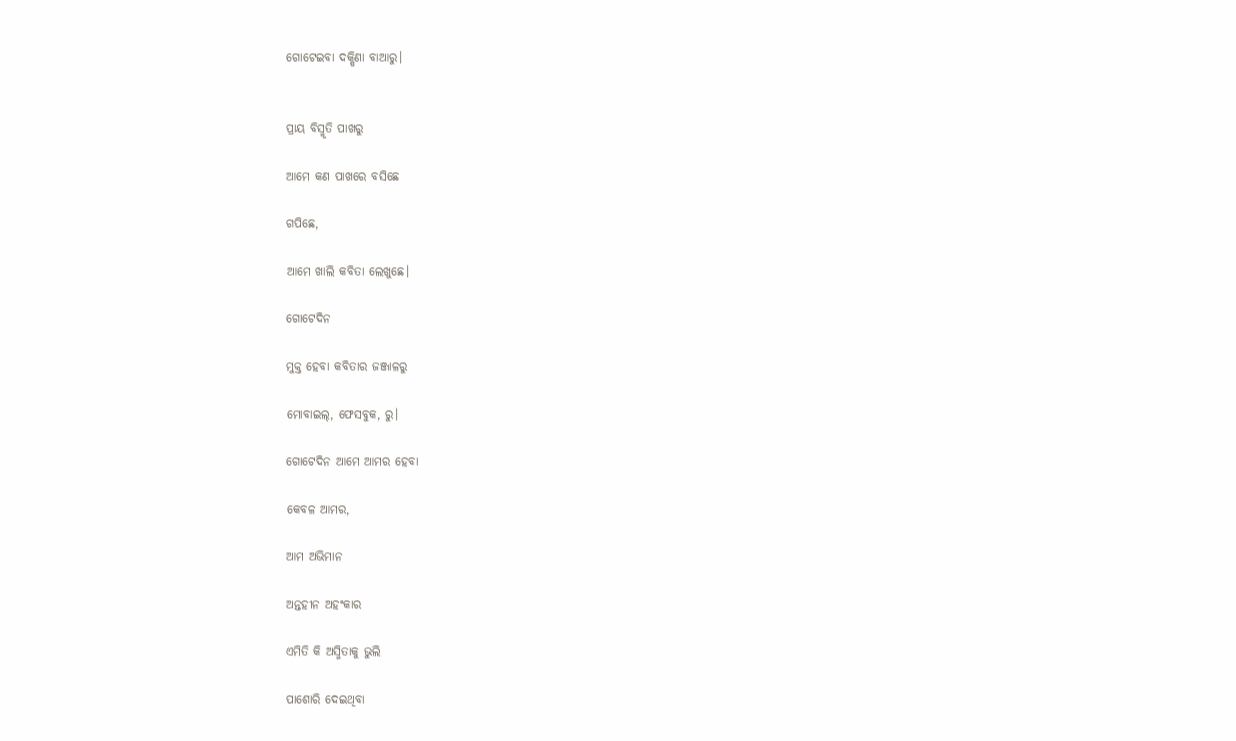ଗୋଟେଇବା ଦକ୍ଷିଣା ବାଆରୁ।


ପ୍ରାୟ ବିସ୍ମୃତି ପାଖରୁ

ଆମେ କଣ ପାଖରେ ବସିଛେ

ଗପିଛେ,

ଆମେ ଖାଲି କବିତା ଲେଖୁଛେ।

ଗୋଟେଦିନ

ମୁକ୍ତ ହେବା କବିତାର ଜଞ୍ଜାଳରୁ

ମୋବାଇଲ୍, ଫେସବୁକ, ରୁ।

ଗୋଟେଦିନ ଆମେ ଆମର ହେବା

କେବଳ ଆମର,

ଆମ ଅଭିମାନ

ଅନ୍ତହୀନ ଅହଂକାର

ଏମିତି କି ଅସ୍ମିତାକୁ ଭୁଲି

ପାଶୋରି ଦେଇଥିବା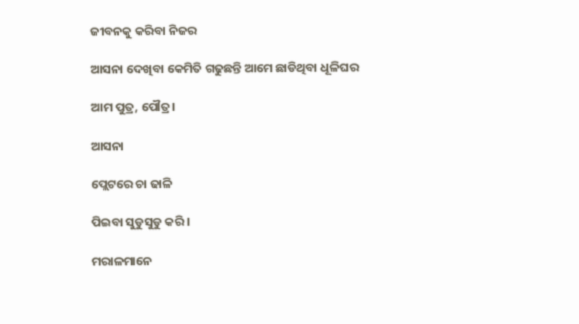ଜୀବନକୁ କରିବା ନିଜର

ଆସନା ଦେଖିବା କେମିତି ଗଢୁଛନ୍ତି ଆମେ ଛାଡିଥିବା ଧୂଳିଘର

ଆମ ପୁତ୍ର, ପୌତ୍ର।

ଆସନା

ପ୍ଲେଟରେ ଚା ଢାଳି

ପିଇବା ସୁଡୁସୁଡୁ କରି।

ମରାଳମାନେ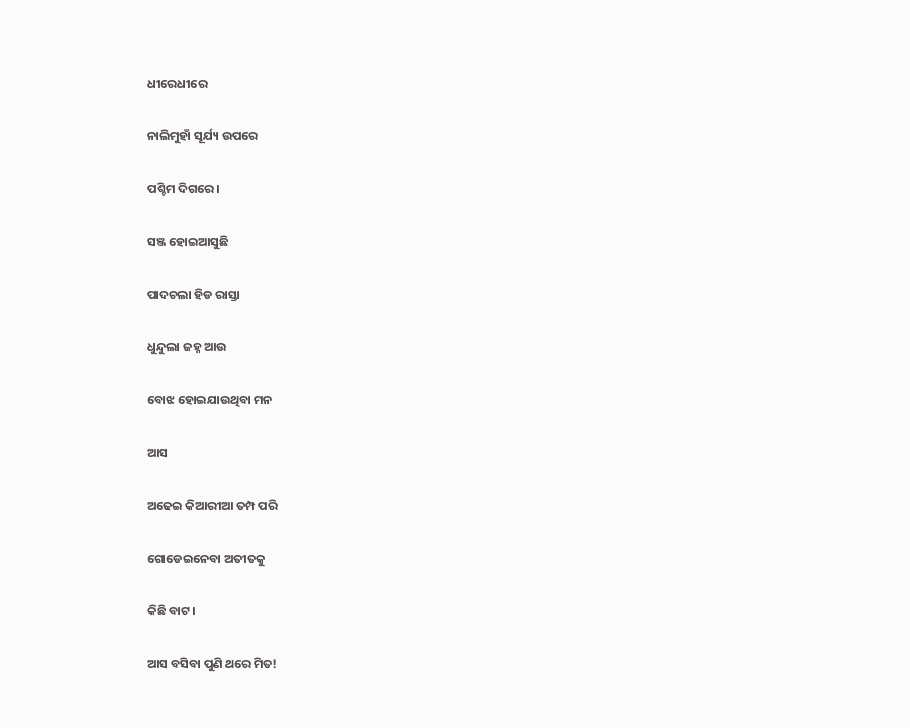ଧୀରେଧୀରେ

ନାଲିମୁହାଁ ସୂର୍ଯ୍ୟ ଉପରେ

ପଶ୍ଚିମ ଦିଗରେ।

ସଞ୍ଜ ହୋଇଆସୁଛି

ପାଦଚଲା ହିଡ ରାସ୍ତା

ଧୁନ୍ଦୁଲା ଜହ୍ନ ଆଉ

ବୋଝ ହୋଇଯାଉଥିବା ମନ

ଆସ

ଅଢେଇ କିଆରୀଆ ତମ୍ପ ପରି

ଗୋଡେଇନେବା ଅତୀତକୁ

କିଛି ବାଟ।

ଆସ ବସିବା ପୁଣି ଥରେ ମିତ!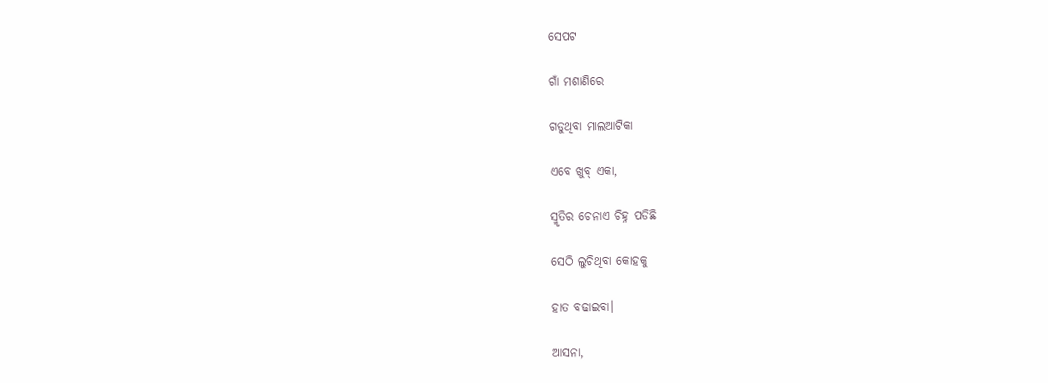ସେପଟ

ଗାଁ ମଶାଣିରେ

ଗଡୁଥିବା ମାଲଆଟିକା

ଏବେ ଖୁବ୍ ଏକା,

ସ୍ମୃତିର ଚେନାଏ ଚିହ୍ନ ପଡିଛି

ସେଠି ଲୁଚିଥିବା କୋହକୁ

ହାତ ବଢାଇବା।

ଆସନା,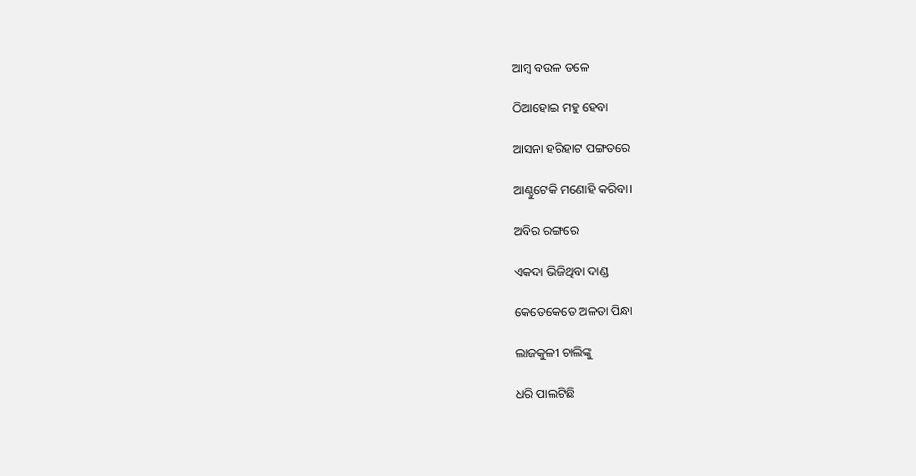ଆମ୍ବ ବଉଳ ତଳେ

ଠିଆହୋଇ ମହୁ ହେବା

ଆସନା ହରିହାଟ ପଙ୍ଗତରେ

ଆଣ୍ଠୁଟେକି ମଣୋହି କରିବା।

ଅବିର ରଙ୍ଗରେ

ଏକଦା ଭିଜିଥିବା ଦାଣ୍ଡ

କେତେକେତେ ଅଳତା ପିନ୍ଧା

ଲାଜକୁଳୀ ଚାଲିଙ୍କୁ

ଧରି ପାଲଟିଛି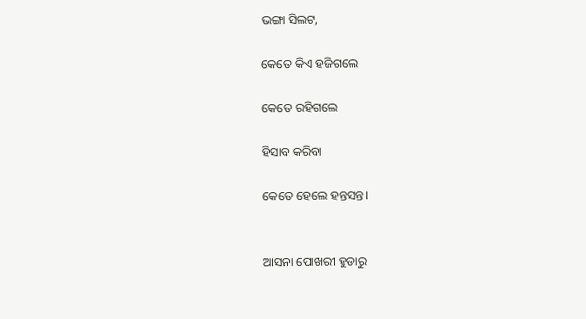ଭଙ୍ଗା ସିଲଟ,

କେତେ କିଏ ହଜିଗଲେ

କେତେ ରହିଗଲେ

ହିସାବ କରିବା

କେତେ ହେଲେ ହନ୍ତସନ୍ତ।


ଆସନା ପୋଖରୀ ହୁଡାରୁ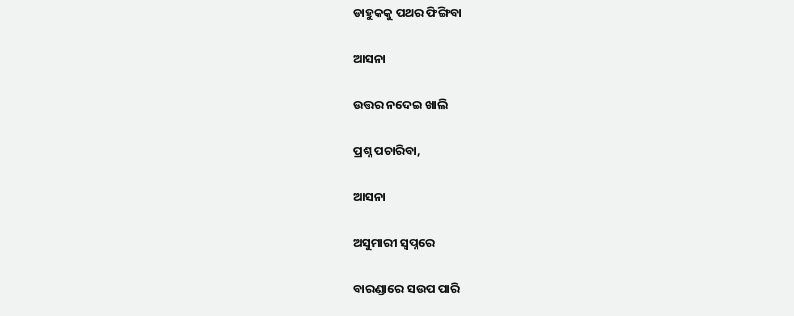ଡାହୁକକୁ ପଥର ଫିଙ୍ଗିବା

ଆସନା

ଉତ୍ତର ନଦେଇ ଖାଲି

ପ୍ରଶ୍ନ ପଚାରିବା,

ଆସନା

ଅସୁମାରୀ ସ୍ବପ୍ନରେ

ବାରଣ୍ଡାରେ ସଉପ ପାରି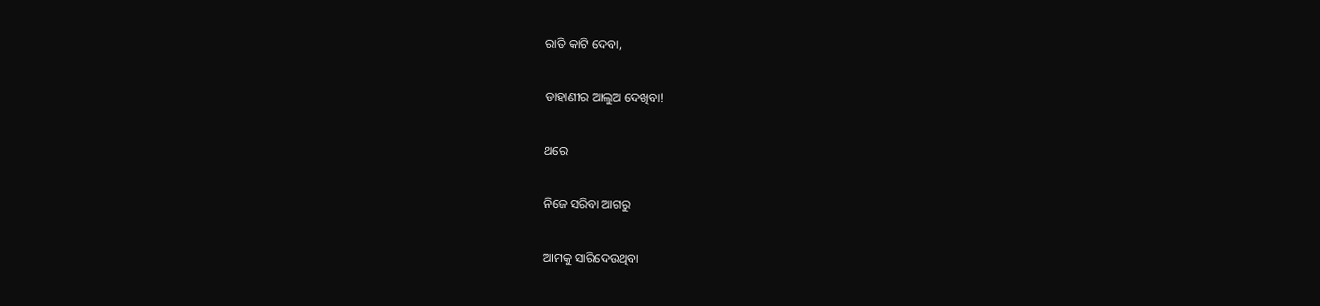ରାତି କାଟି ଦେବା,

ଡାହାଣୀର ଆଲୁଅ ଦେଖିବା!

ଥରେ

ନିଜେ ସରିବା ଆଗରୁ

ଆମକୁ ସାରିଦେଉଥିବା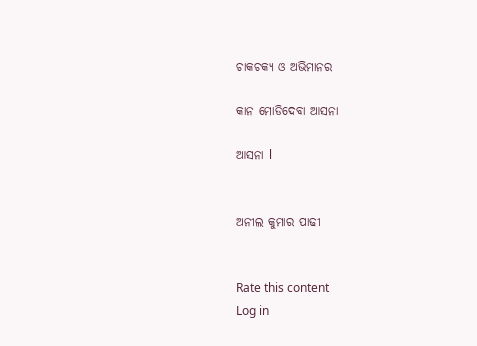ଚାକଚକ୍ୟ ଓ ଅଭିମାନର

କାନ ମୋଡିଦେବା ଆସନା

ଆସନା l


ଅନୀଲ କୁମାର ପାଢୀ


Rate this content
Log in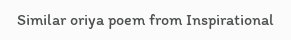Similar oriya poem from Inspirational